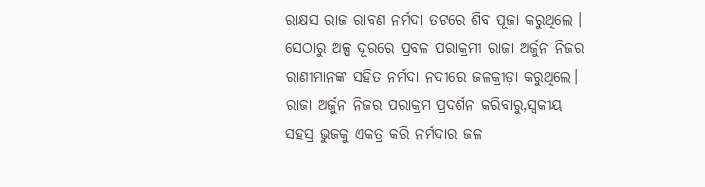ରାକ୍ଷସ ରାଜ ରାବଣ ନର୍ମଦା ତଟରେ ଶିବ ପୂଜା କରୁଥିଲେ । ସେଠାରୁ ଅଳ୍ପ ଦୂରରେ ପ୍ରବଳ ପରାକ୍ରମୀ ରାଜା ଅର୍ଜୁନ ନିଜର ରାଣୀମାନଙ୍କ ସହିତ ନର୍ମଦା ନଦୀରେ ଜଳକ୍ରୀଡ଼ା କରୁଥିଲେ। ରାଜା ଅର୍ଜୁନ ନିଜର ପରାକ୍ରମ ପ୍ରଦର୍ଶନ କରିବାରୁ,ସ୍ୱକୀୟ ସହସ୍ର ଭୁଜକୁ ଏକତ୍ର କରି ନର୍ମଦାର ଜଳ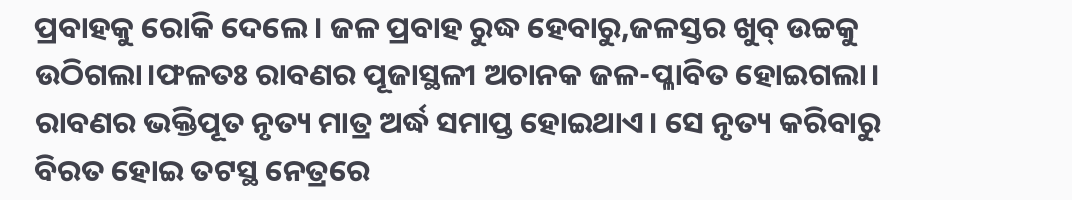ପ୍ରବାହକୁ ରୋକି ଦେଲେ। ଜଳ ପ୍ରବାହ ରୁଦ୍ଧ ହେବାରୁ,ଜଳସ୍ତର ଖୁବ୍ ଉଚ୍ଚକୁ ଉଠିଗଲା।ଫଳତଃ ରାବଣର ପୂଜାସ୍ଥଳୀ ଅଚାନକ ଜଳ-ପ୍ଳାବିତ ହୋଇଗଲା।
ରାବଣର ଭକ୍ତିପୂତ ନୃତ୍ୟ ମାତ୍ର ଅର୍ଦ୍ଧ ସମାପ୍ତ ହୋଇଥାଏ। ସେ ନୃତ୍ୟ କରିବାରୁ ବିରତ ହୋଇ ତଟସ୍ଥ ନେତ୍ରରେ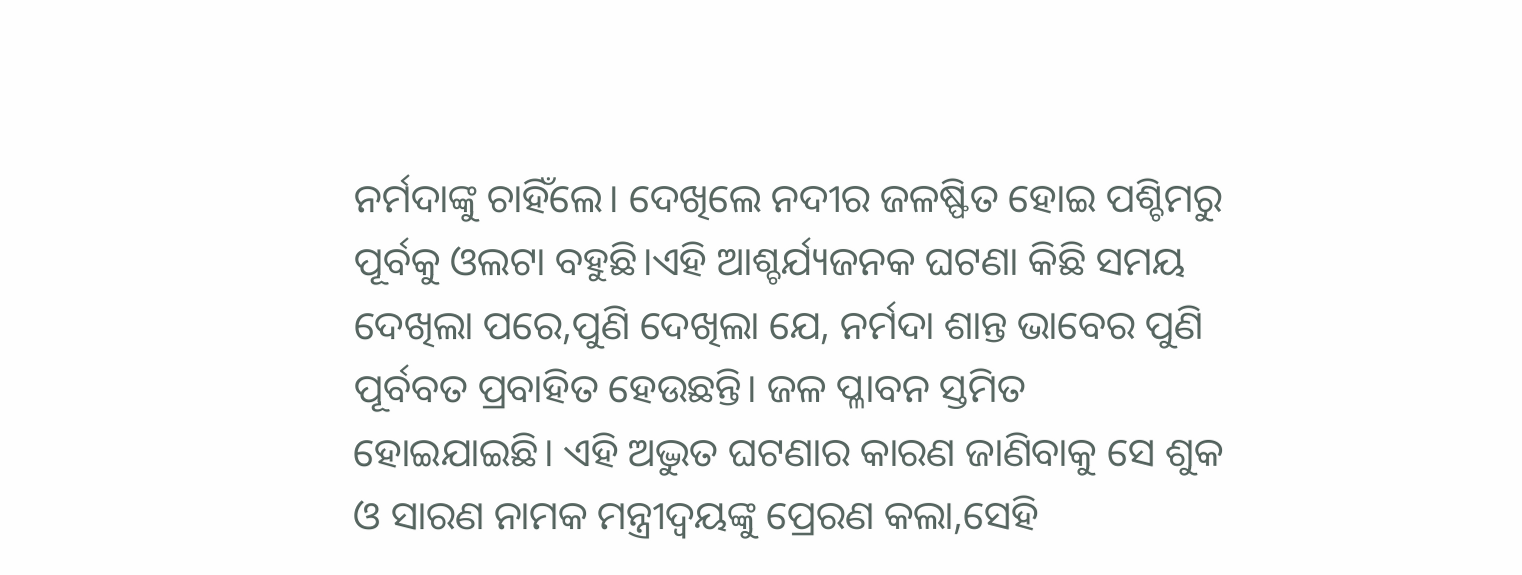ନର୍ମଦାଙ୍କୁ ଚାହିଁଲେ। ଦେଖିଲେ ନଦୀର ଜଳଷ୍ଫିତ ହୋଇ ପଶ୍ଚିମରୁ ପୂର୍ବକୁ ଓଲଟା ବହୁଛି।ଏହି ଆଶ୍ଚର୍ଯ୍ୟଜନକ ଘଟଣା କିଛି ସମୟ ଦେଖିଲା ପରେ,ପୁଣି ଦେଖିଲା ଯେ, ନର୍ମଦା ଶାନ୍ତ ଭାବେର ପୁଣି ପୂର୍ବବତ ପ୍ରବାହିତ ହେଉଛନ୍ତି। ଜଳ ପ୍ଳାବନ ସ୍ତମିତ ହୋଇଯାଇଛି। ଏହି ଅଦ୍ଭୁତ ଘଟଣାର କାରଣ ଜାଣିବାକୁ ସେ ଶୁକ ଓ ସାରଣ ନାମକ ମନ୍ତ୍ରୀଦ୍ୱୟଙ୍କୁ ପ୍ରେରଣ କଲା,ସେହି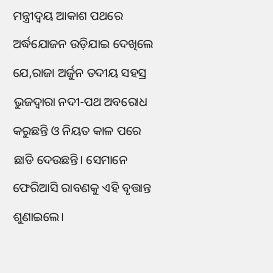ମନ୍ତ୍ରୀଦ୍ୱୟ ଆକାଶ ପଥରେ ଅର୍ଦ୍ଧଯୋଜନ ଉଡ଼ିଯାଇ ଦେଖିଲେ ଯେ,ରାଜା ଅର୍ଜୁନ ତଦୀୟ ସହସ୍ର ଭୁଜଦ୍ୱାରା ନଦୀ-ପଥ ଅବରୋଧ କରୁଛନ୍ତି ଓ ନିୟତ କାଳ ପରେ ଛାଡି ଦେଉଛନ୍ତି। ସେମାନେ ଫେରିଆସି ରାବଣକୁ ଏହି ବୃତ୍ତାନ୍ତ ଶୁଣାଇଲେ।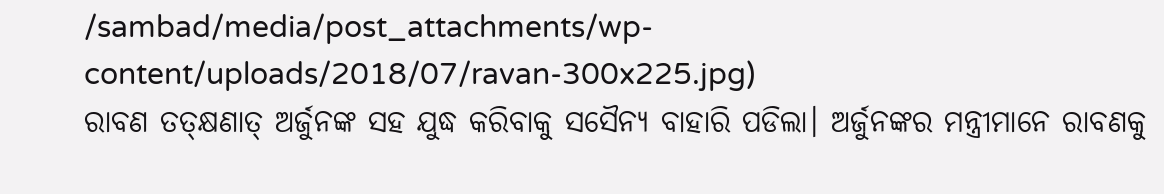/sambad/media/post_attachments/wp-content/uploads/2018/07/ravan-300x225.jpg)
ରାବଣ ତତ୍କ୍ଷଣାତ୍ ଅର୍ଜୁନଙ୍କ ସହ ଯୁଦ୍ଧ କରିବାକୁ ସସୈନ୍ୟ ବାହାରି ପଡିଲା। ଅର୍ଜୁନଙ୍କର ମନ୍ତ୍ରୀମାନେ ରାବଣକୁ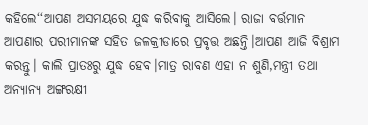କହିଲେ‘‘ଆପଣ ଅସମୟରେ ଯୁଦ୍ଧ କରିବାକୁ ଆସିଲେ। ରାଜା ବର୍ତ୍ତମାନ ଆପଣାର ପରୀମାନଙ୍କ ସହିତ ଜଳକ୍ରୀଡାରେ ପ୍ରବୃତ୍ତ ଅଛନ୍ତି।ଆପଣ ଆଜି ବିଶ୍ରାମ କରନ୍ତୁ। କାଲି ପ୍ରାତଃରୁ ଯୁଦ୍ଧ ହେବ।ମାତ୍ର ରାବଣ ଏହା ନ ଶୁଣି,ମନ୍ତ୍ରୀ ତଥା ଅନ୍ୟାନ୍ୟ ଅଙ୍ଗରକ୍ଷୀ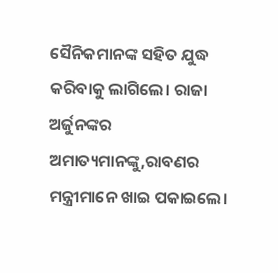ସୈନିକମାନଙ୍କ ସହିତ ଯୁଦ୍ଧ କରିବାକୁ ଲାଗିଲେ। ରାଜା ଅର୍ଜୁନଙ୍କର ଅମାତ୍ୟମାନଙ୍କୁ,ରାବଣର ମନ୍ତ୍ରୀମାନେ ଖାଇ ପକାଇଲେ।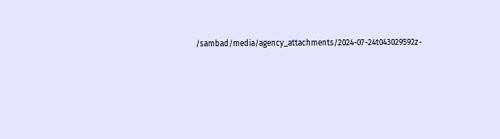/sambad/media/agency_attachments/2024-07-24t043029592z-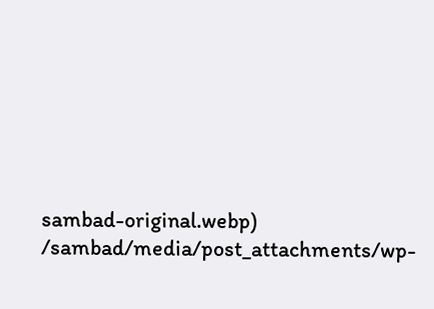sambad-original.webp)
/sambad/media/post_attachments/wp-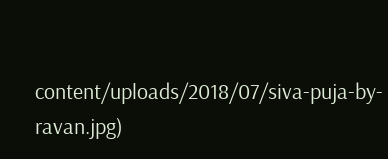content/uploads/2018/07/siva-puja-by-ravan.jpg)